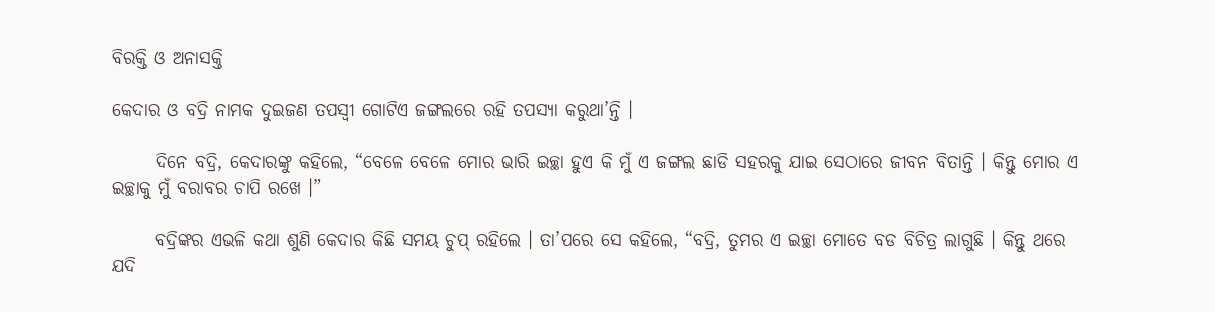ବିରକ୍ତି ଓ ଅନାସକ୍ତି

କେଦାର ଓ ବଦ୍ରି ନାମକ ଦୁଇଜଣ ତପସ୍ୱୀ ଗୋଟିଏ ଜଙ୍ଗଲରେ ରହି ତପସ୍ୟା କରୁଥା’ନ୍ତି ।

      ଦିନେ ବଦ୍ରି, କେଦାରଙ୍କୁ କହିଲେ, “ବେଳେ ବେଳେ ମୋର ଭାରି ଇଚ୍ଛା ହୁଏ କି ମୁଁ ଏ ଜଙ୍ଗଲ ଛାଡି ସହରକୁ ଯାଇ ସେଠାରେ ଜୀବନ ବିତାନ୍ତି । କିନ୍ତୁ ମୋର ଏ ଇଚ୍ଛାକୁ ମୁଁ ବରାବର ଚାପି ରଖେ ।”

      ବଦ୍ରିଙ୍କର ଏଭଳି କଥା ଶୁଣି କେଦାର କିଛି ସମୟ ଚୁପ୍ ରହିଲେ । ତା’ପରେ ସେ କହିଲେ, “ବଦ୍ରି, ତୁମର ଏ ଇଚ୍ଛା ମୋତେ ବଡ ବିଚିତ୍ର ଲାଗୁଛି । କିନ୍ତୁ ଥରେ ଯଦି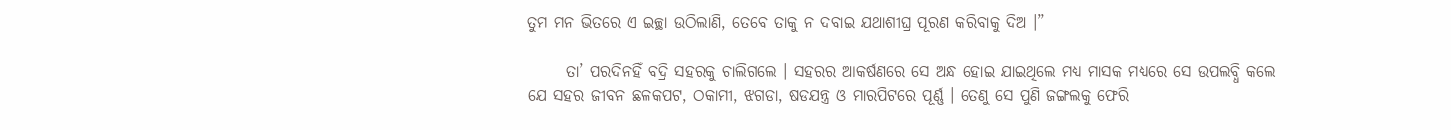ତୁମ ମନ ଭିତରେ ଏ ଇଚ୍ଛା ଉଠିଲାଣି, ତେବେ ତାକୁ ନ ଦବାଇ ଯଥାଶୀଘ୍ର ପୂରଣ କରିବାକୁ ଦିଅ ।”

      ତା’ ପରଦିନହିଁ ବଦ୍ରି ସହରକୁ ଚାଲିଗଲେ । ସହରର ଆକର୍ଷଣରେ ସେ ଅନ୍ଧ ହୋଇ ଯାଇଥିଲେ ମଧ୍ୟ ମାସକ ମଧ୍ୟରେ ସେ ଉପଲବ୍ଧି କଲେ ଯେ ସହର ଜୀବନ ଛଳକପଟ, ଠକାମୀ, ଝଗଡା, ଷଡଯନ୍ତ୍ର ଓ ମାରପିଟରେ ପୂର୍ଣ୍ଣ । ତେଣୁ ସେ ପୁଣି ଜଙ୍ଗଲକୁ ଫେରି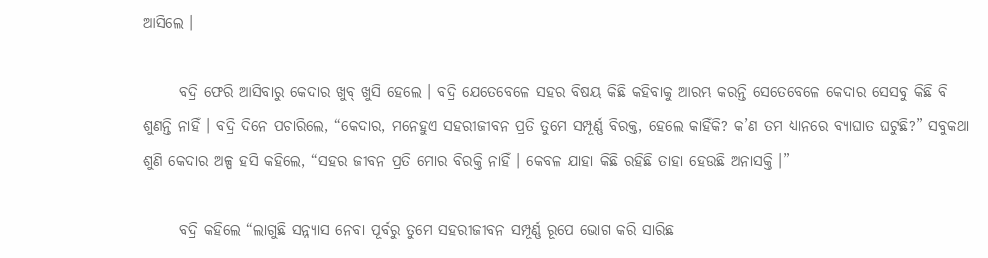ଆସିଲେ ।

      ବଦ୍ରି ଫେରି ଆସିବାରୁ କେଦାର ଖୁବ୍ ଖୁସି ହେଲେ । ବଦ୍ରି ଯେତେବେଳେ ସହର ବିଷୟ କିଛି କହିବାକୁ ଆରମ୍ଭ କରନ୍ତି ସେତେବେଳେ କେଦାର ସେସବୁ କିଛି ବି ଶୁଣନ୍ତି ନାହିଁ । ବଦ୍ରି ଦିନେ ପଚାରିଲେ, “କେଦାର, ମନେହୁଏ ସହରୀଜୀବନ ପ୍ରତି ତୁମେ ସମ୍ପୂର୍ଣ୍ଣ ବିରକ୍ତ, ହେଲେ କାହିଁକି? କ’ଣ ତମ ଧ୍ୟାନରେ ବ୍ୟାଘାତ ଘଟୁଛି?” ସବୁକଥା ଶୁଣି କେଦାର ଅଳ୍ପ ହସି କହିଲେ, “ସହର ଜୀବନ ପ୍ରତି ମୋର ବିରକ୍ତି ନାହିଁ । କେବଳ ଯାହା କିଛି ରହିଛି ତାହା ହେଉଛି ଅନାସକ୍ତି ।”

      ବଦ୍ରି କହିଲେ “ଲାଗୁଛି ସନ୍ନ୍ୟାସ ନେବା ପୂର୍ବରୁ ତୁମେ ସହରୀଜୀବନ ସମ୍ପୂର୍ଣ୍ଣ ରୂପେ ଭୋଗ କରି ସାରିଛ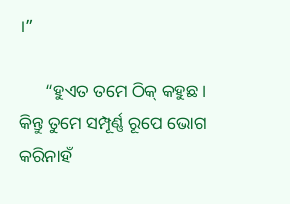।”

      “ହୁଏତ ତମେ ଠିକ୍ କହୁଛ । କିନ୍ତୁ ତୁମେ ସମ୍ପୂର୍ଣ୍ଣ ରୂପେ ଭୋଗ କରିନାହଁ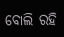ବୋଲି ରହି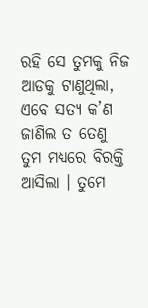ରହି ସେ ତୁମକୁ ନିଜ ଆଡକୁ ଟାଣୁଥିଲା, ଏବେ ସତ୍ୟ କ’ଣ ଜାଣିଲ ତ ତେଣୁ ତୁମ ମଧ୍ୟରେ ବିରକ୍ତି ଆସିଲା । ତୁମେ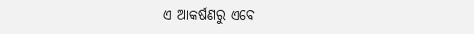ଏ ଆକର୍ଷଣରୁ ଏବେ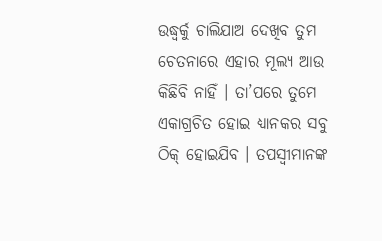ଉଦ୍ଧ୍ୱର୍କୁ ଚାଲିଯାଅ ଦେଖିବ ତୁମ ଚେତନାରେ ଏହାର ମୂଲ୍ୟ ଆଉ କିଛିବି ନାହିଁ । ତା’ପରେ ତୁମେ ଏକାଗ୍ରଚିତ ହୋଇ ଧ୍ୟାନକର ସବୁ ଠିକ୍ ହୋଇଯିବ । ତପସ୍ୱୀମାନଙ୍କ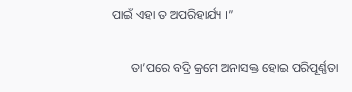ପାଇଁ ଏହା ତ ଅପରିହାର୍ଯ୍ୟ ।”

      ତା’ପରେ ବଦ୍ରି କ୍ରମେ ଅନାସକ୍ତ ହୋଇ ପରିପୂର୍ଣ୍ଣତା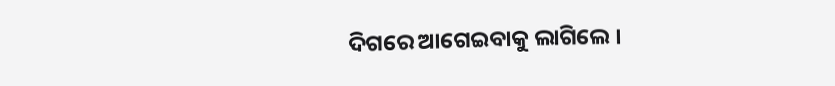ଦିଗରେ ଆଗେଇବାକୁ ଲାଗିଲେ ।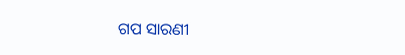ଗପ ସାରଣୀ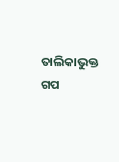ତାଲିକାଭୁକ୍ତ ଗପ